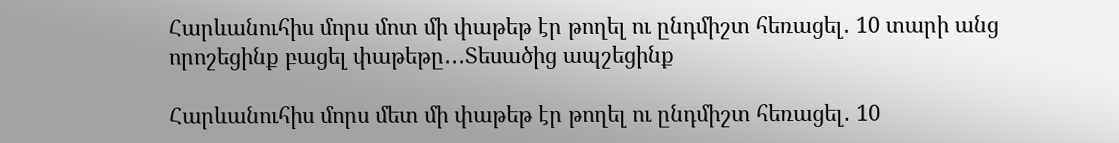Հարևանուհիս մորս մոտ մի փաթեթ էր թողել ու ընդմիշտ հեռացել․ 10 տարի անց որոշեցինք բացել փաթեթը․․․Տեսածից ապշեցինք

Հարևանուհիս մորս մետ մի փաթեթ էր թողել ու ընդմիշտ հեռացել․ 10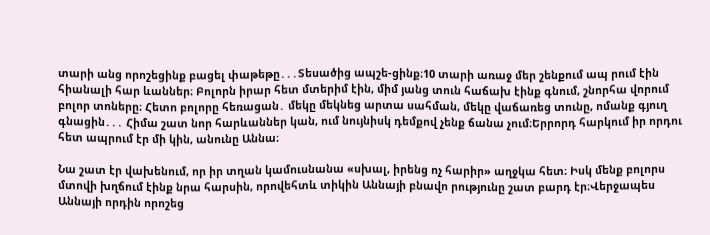տարի անց որոշեցինք բացել փաթեթը․․․Տեսածից ապշե-ցինք։10 տարի առաջ մեր շենքում ապ րում էին հիանալի հար ևաններ։ Բոլորն իրար հետ մտերիմ էին, միմ յանց տուն հաճախ էինք գնում, շնորհա վորում բոլոր տոները։ Հետո բոլորը հեռացան․ մեկը մեկնեց արտա սահման, մեկը վաճառեց տունը, ոմանք գյուղ գնացին․․․ Հիմա շատ նոր հարևաններ կան, ում նույնիսկ դեմքով չենք ճանա չում։Երրորդ հարկում իր որդու հետ ապրում էր մի կին, անունը Աննա։

Նա շատ էր վախենում, որ իր տղան կամուսնանա «սխալ, իրենց ոչ հարիր» աղջկա հետ։ Իսկ մենք բոլորս մտովի խղճում էինք նրա հարսին, որովեհտև տիկին Աննայի բնավո րությունը շատ բարդ էր։Վերջապես Աննայի որդին որոշեց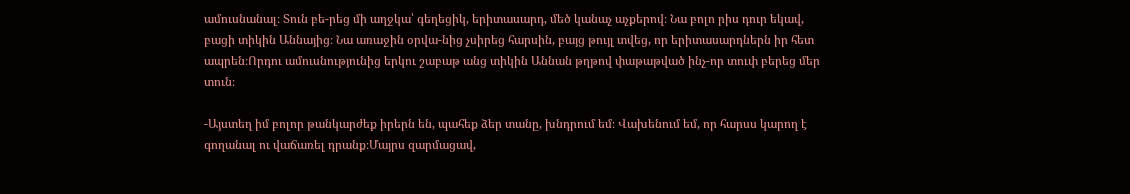ամուսնանալ։ Տուն բե-րեց մի աղջկա՝ գեղեցիկ, երիտասարդ, մեծ կանաչ աչքերով։ Նա բոլո րիս դուր եկավ, բացի տիկին Աննայից։ Նա առաջին օրվա-նից չսիրեց հարսին, բայց թույլ տվեց, որ երիտասարդներն իր հետ ապրեն։Որդու ամուսնությունից երկու շաբաթ անց տիկին Աննան թղթով փաթաթված ինչ-որ տուփ բերեց մեր տուն։

-Այստեղ իմ բոլոր թանկարժեք իրերն են, պահեք ձեր տանը, խնդրում եմ։ Վախենում եմ, որ հարսս կարող է գողանալ ու վաճառել դրանք։Մայրս զարմացավ,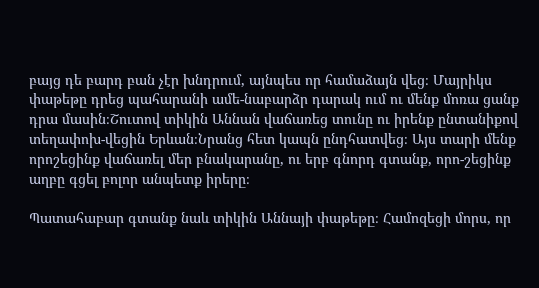բայց դե բարդ բան չէր խնդրում, այնպես որ համաձայն վեց։ Մայրիկս փաթեթը դրեց պահարանի ամե-նաբարձր դարակ ում ու մենք մոռա ցանք դրա մասին։Շուտով տիկին Աննան վաճառեց տունը ու իրենք ընտանիքով տեղափոխ-վեցին Երևան։Նրանց հետ կապն ընդհատվեց։ Այս տարի մենք որոշեցինք վաճառել մեր բնակարանը, ու երբ գնորդ գտանք, որո-շեցինք աղբը գցել բոլոր անպետք իրերը։

Պատահաբար գտանք նաև տիկին Աննայի փաթեթը։ Համոզեցի մորս, որ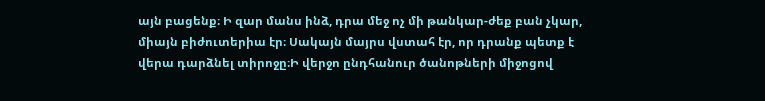այն բացենք։ Ի զար մանս ինձ, դրա մեջ ոչ մի թանկար-ժեք բան չկար, միայն բիժուտերիա էր։ Սակայն մայրս վստահ էր, որ դրանք պետք է վերա դարձնել տիրոջը։Ի վերջո ընդհանուր ծանոթների միջոցով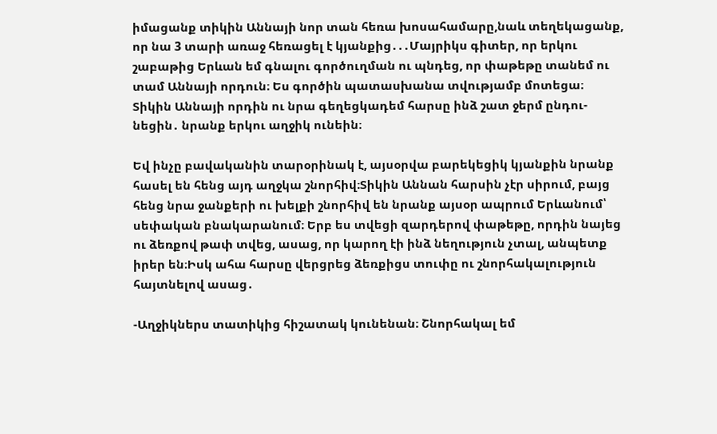իմացանք տիկին Աննայի նոր տան հեռա խոսահամարը,նաև տեղեկացանք, որ նա 3 տարի առաջ հեռացել է կյանքից․․․Մայրիկս գիտեր, որ երկու շաբաթից Երևան եմ գնալու գործուղման ու պնդեց, որ փաթեթը տանեմ ու տամ Աննայի որդուն։ Ես գործին պատասխանա տվությամբ մոտեցա։ Տիկին Աննայի որդին ու նրա գեղեցկադեմ հարսը ինձ շատ ջերմ ընդու-նեցին․ նրանք երկու աղջիկ ունեին։

Եվ ինչը բավականին տարօրինակ է, այսօրվա բարեկեցիկ կյանքին նրանք հասել են հենց այդ աղջկա շնորհիվ։Տիկին Աննան հարսին չէր սիրում, բայց հենց նրա ջանքերի ու խելքի շնորհիվ են նրանք այսօր ապրում Երևանում՝ սեփական բնակարանում։ Երբ ես տվեցի զարդերով փաթեթը, որդին նայեց ու ձեռքով թափ տվեց, ասաց, որ կարող էի ինձ նեղություն չտալ, անպետք իրեր են։Իսկ ահա հարսը վերցրեց ձեռքիցս տուփը ու շնորհակալություն հայտնելով ասաց․

-Աղջիկներս տատիկից հիշատակ կունենան։ Շնորհակալ եմ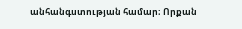անհանգստության համար։ Որքան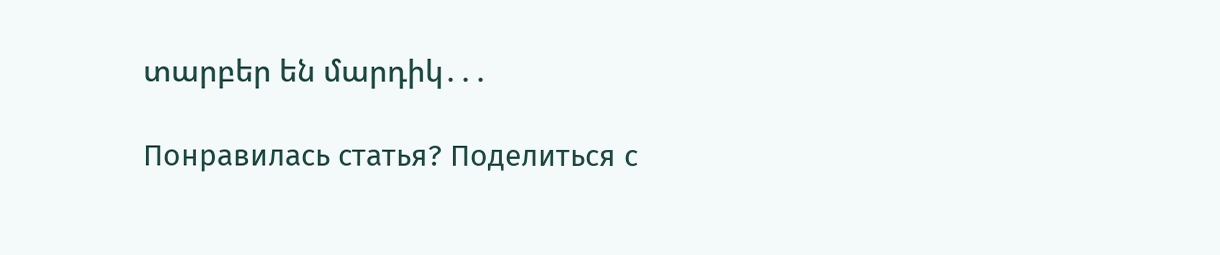տարբեր են մարդիկ․․․

Понравилась статья? Поделиться с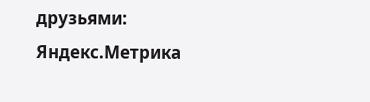друзьями:
Яндекс.Метрика